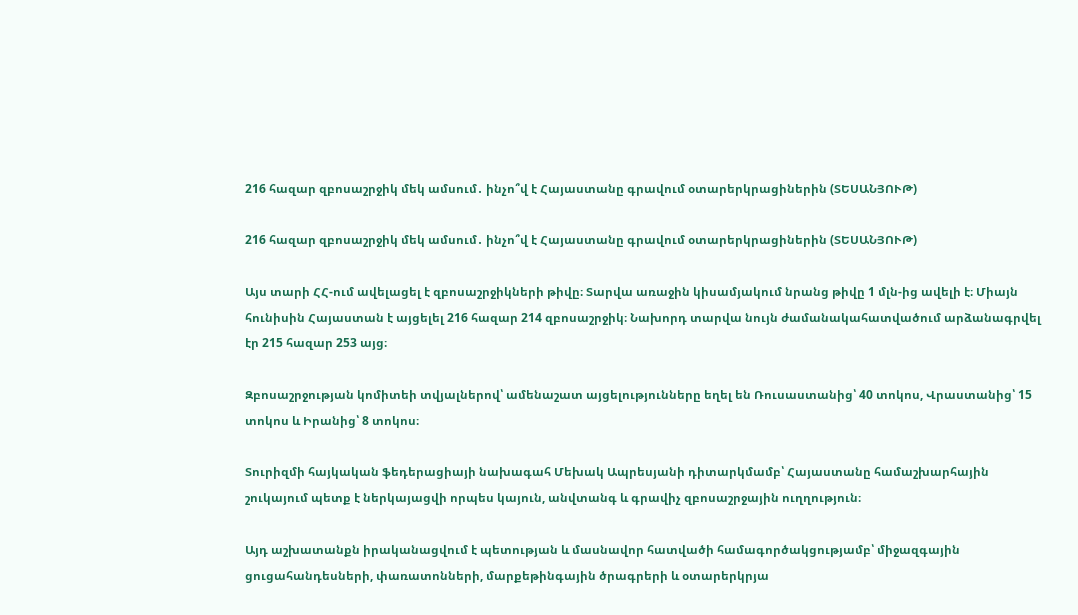216 հազար զբոսաշրջիկ մեկ ամսում․ ինչո՞վ է Հայաստանը գրավում օտարերկրացիներին (ՏԵՍԱՆՅՈՒԹ)

216 հազար զբոսաշրջիկ մեկ ամսում․ ինչո՞վ է Հայաստանը գրավում օտարերկրացիներին (ՏԵՍԱՆՅՈՒԹ)

Այս տարի ՀՀ-ում ավելացել է զբոսաշրջիկների թիվը։ Տարվա առաջին կիսամյակում նրանց թիվը 1 մլն-ից ավելի է։ Միայն հունիսին Հայաստան է այցելել 216 հազար 214 զբոսաշրջիկ։ Նախորդ տարվա նույն ժամանակահատվածում արձանագրվել էր 215 հազար 253 այց։

Զբոսաշրջության կոմիտեի տվյալներով՝ ամենաշատ այցելությունները եղել են Ռուսաստանից՝ 40 տոկոս, Վրաստանից՝ 15 տոկոս և Իրանից՝ 8 տոկոս։

Տուրիզմի հայկական ֆեդերացիայի նախագահ Մեխակ Ապրեսյանի դիտարկմամբ՝ Հայաստանը համաշխարհային շուկայում պետք է ներկայացվի որպես կայուն, անվտանգ և գրավիչ զբոսաշրջային ուղղություն։

Այդ աշխատանքն իրականացվում է պետության և մասնավոր հատվածի համագործակցությամբ՝ միջազգային ցուցահանդեսների, փառատոնների, մարքեթինգային ծրագրերի և օտարերկրյա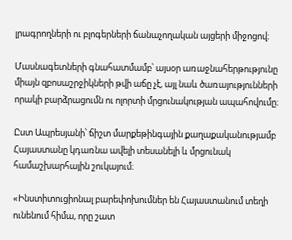լրագրողների ու բլոգերների ճանաչողական այցերի միջոցով։

Մասնագետների գնահատմամբ՝ այսօր առաջնահերթությունը միայն զբոսաշրջիկների թվի աճը չէ, այլ նաև ծառայությունների որակի բարձրացումն ու ոլորտի մրցունակության ապահովումը։

Ըստ Ապրեսյանի՝ ճիշտ մարքեթինգային քաղաքականությամբ Հայաստանը կդառնա ավելի տեսանելի և մրցունակ համաշխարհային շուկայում։

«Ինստիտուցիոնալ բարեփոխումներ են Հայաստանում տեղի ունենում հիմա, որը շատ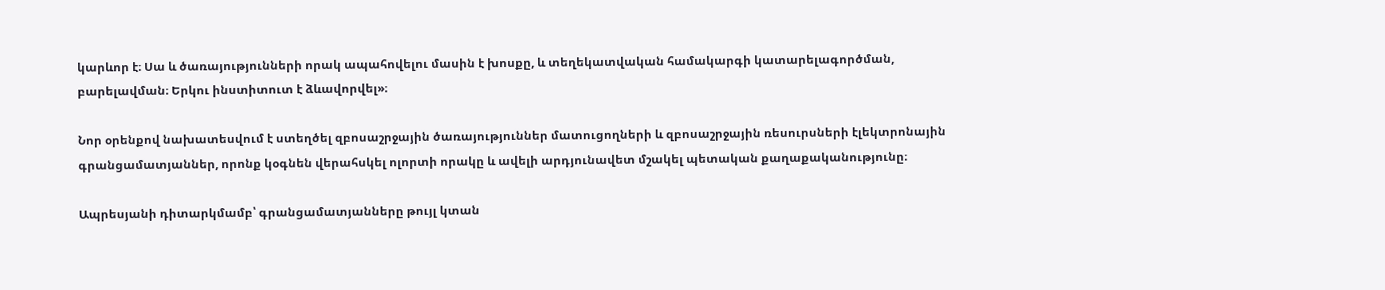կարևոր է։ Սա և ծառայությունների որակ ապահովելու մասին է խոսքը, և տեղեկատվական համակարգի կատարելագործման, բարելավման։ Երկու ինստիտուտ է ձևավորվել»։

Նոր օրենքով նախատեսվում է ստեղծել զբոսաշրջային ծառայություններ մատուցողների և զբոսաշրջային ռեսուրսների էլեկտրոնային գրանցամատյաններ, որոնք կօգնեն վերահսկել ոլորտի որակը և ավելի արդյունավետ մշակել պետական քաղաքականությունը։

Ապրեսյանի դիտարկմամբ՝ գրանցամատյանները թույլ կտան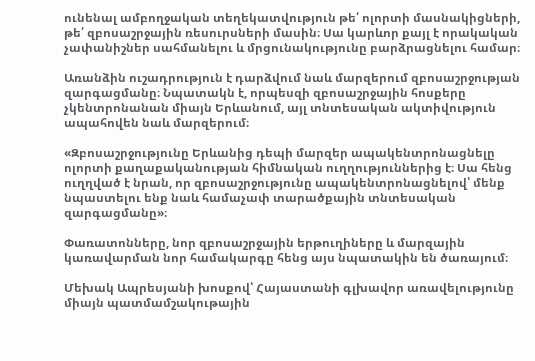ունենալ ամբողջական տեղեկատվություն թե՛ ոլորտի մասնակիցների, թե՛ զբոսաշրջային ռեսուրսների մասին։ Սա կարևոր քայլ է որակական չափանիշներ սահմանելու և մրցունակությունը բարձրացնելու համար։

Առանձին ուշադրություն է դարձվում նաև մարզերում զբոսաշրջության զարգացմանը։ Նպատակն է, որպեսզի զբոսաշրջային հոսքերը չկենտրոնանան միայն Երևանում, այլ տնտեսական ակտիվություն ապահովեն նաև մարզերում։

«Զբոսաշրջությունը Երևանից դեպի մարզեր ապակենտրոնացնելը ոլորտի քաղաքականության հիմնական ուղղություններից է։ Սա հենց ուղղված է նրան, որ զբոսաշրջությունը ապակենտրոնացնելով՝ մենք նպաստելու ենք նաև համաչափ տարածքային տնտեսական զարգացմանը»։

Փառատոնները, նոր զբոսաշրջային երթուղիները և մարզային կառավարման նոր համակարգը հենց այս նպատակին են ծառայում։

Մեխակ Ապրեսյանի խոսքով՝ Հայաստանի գլխավոր առավելությունը միայն պատմամշակութային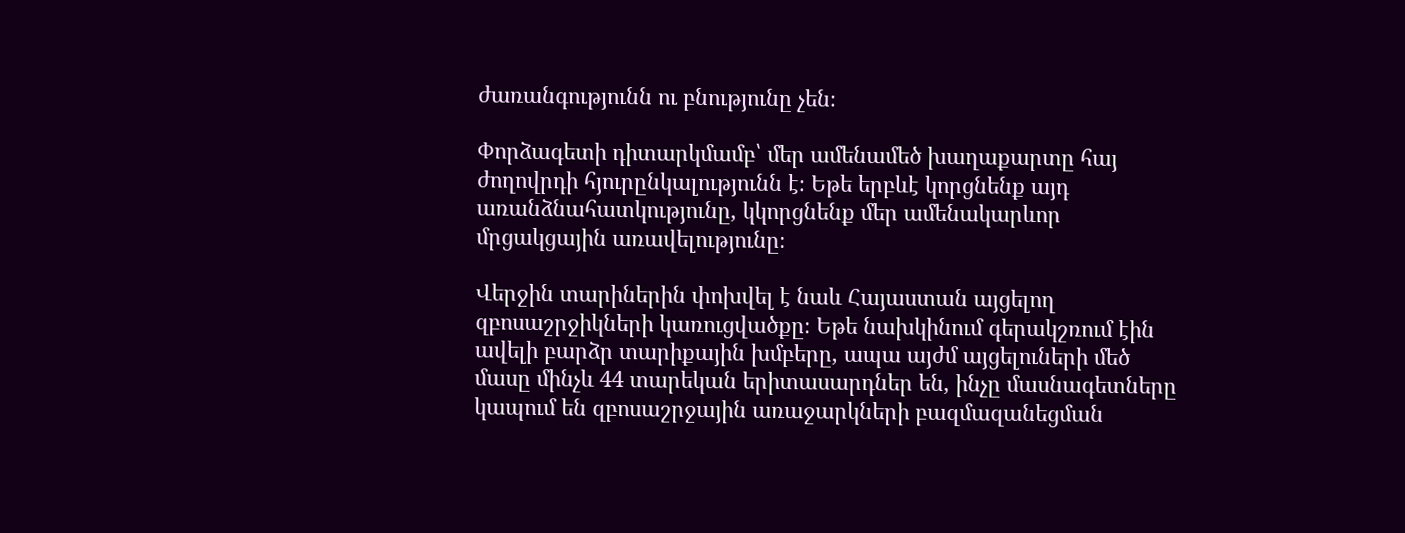ժառանգությունն ու բնությունը չեն։

Փորձագետի դիտարկմամբ՝ մեր ամենամեծ խաղաքարտը հայ ժողովրդի հյուրընկալությունն է։ Եթե երբևէ կորցնենք այդ առանձնահատկությունը, կկորցնենք մեր ամենակարևոր մրցակցային առավելությունը։

Վերջին տարիներին փոխվել է նաև Հայաստան այցելող զբոսաշրջիկների կառուցվածքը։ Եթե նախկինում գերակշռում էին ավելի բարձր տարիքային խմբերը, ապա այժմ այցելուների մեծ մասը մինչև 44 տարեկան երիտասարդներ են, ինչը մասնագետները կապում են զբոսաշրջային առաջարկների բազմազանեցման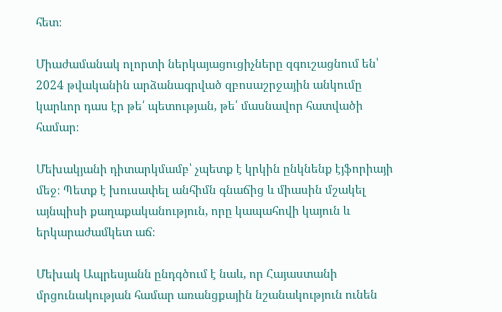հետ։

Միաժամանակ ոլորտի ներկայացուցիչները զգուշացնում են՝ 2024 թվականին արձանագրված զբոսաշրջային անկումը կարևոր դաս էր թե՛ պետության, թե՛ մասնավոր հատվածի համար։

Մեխակյանի դիտարկմամբ՝ չպետք է կրկին ընկնենք էյֆորիայի մեջ։ Պետք է խուսափել անհիմն գնաճից և միասին մշակել այնպիսի քաղաքականություն, որը կապահովի կայուն և երկարաժամկետ աճ։

Մեխակ Ապրեսյանն ընդգծում է նաև, որ Հայաստանի մրցունակության համար առանցքային նշանակություն ունեն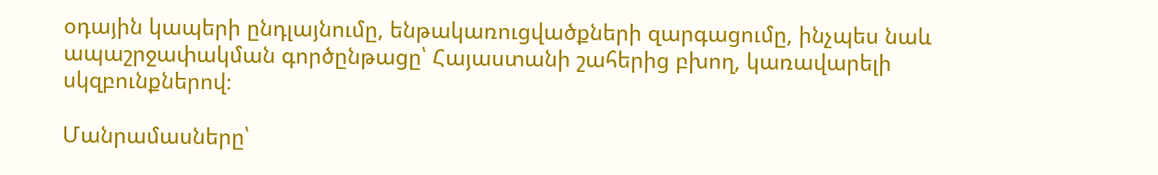օդային կապերի ընդլայնումը, ենթակառուցվածքների զարգացումը, ինչպես նաև ապաշրջափակման գործընթացը՝ Հայաստանի շահերից բխող, կառավարելի սկզբունքներով։

Մանրամասները՝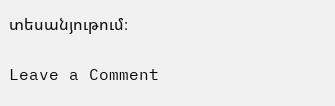տեսանյութում։

Leave a Comment